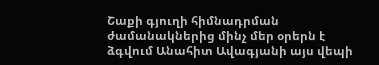Շաքի գյուղի հիմնադրման ժամանակներից մինչ մեր օրերն է ձգվում Անահիտ Ավագյանի այս վեպի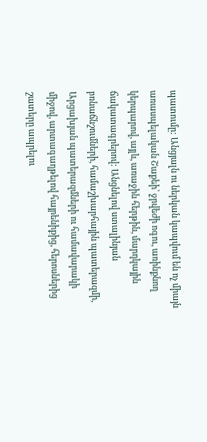պատումը: Անցյալն ու ներկան կապվում են ոչ միայն առասպելական Շաքեի՝ ջրվեժի ոգու, առինքնող կերպարով, այլև, առաջին հերթին, մարդկային ճակատագրերով: Անցնելով ստալինյան բռնաճնշումների, համաշխարհային պատերազմի, Արցախյան պատերազմների ու համավարակի միջով, արտագաղթելով հայրենիքից, հերոսներից շատերը ապրելու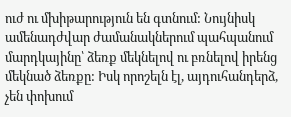ուժ ու մխիթարություն են գտնում: Նույնիսկ ամենադժվար ժամանակներում պահպանում մարդկայինը՝ ձեռք մեկնելով ու բռնելով իրենց մեկնած ձեռքը: Իսկ որոշելն էլ, այդուհանդերձ, չեն փոխում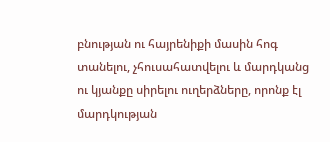բնության ու հայրենիքի մասին հոգ տանելու, չհուսահատվելու և մարդկանց ու կյանքը սիրելու ուղերձները, որոնք էլ մարդկության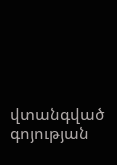վտանգված գոյության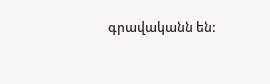գրավականն են: